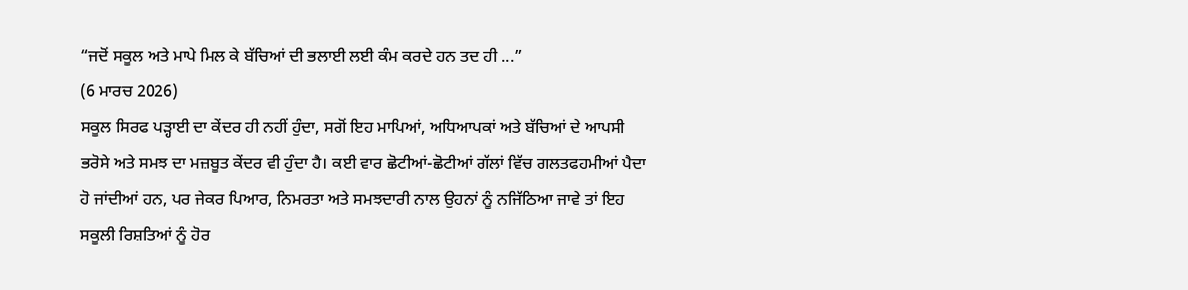“ਜਦੋਂ ਸਕੂਲ ਅਤੇ ਮਾਪੇ ਮਿਲ ਕੇ ਬੱਚਿਆਂ ਦੀ ਭਲਾਈ ਲਈ ਕੰਮ ਕਰਦੇ ਹਨ ਤਦ ਹੀ ...”
(6 ਮਾਰਚ 2026)
ਸਕੂਲ ਸਿਰਫ ਪੜ੍ਹਾਈ ਦਾ ਕੇਂਦਰ ਹੀ ਨਹੀਂ ਹੁੰਦਾ, ਸਗੋਂ ਇਹ ਮਾਪਿਆਂ, ਅਧਿਆਪਕਾਂ ਅਤੇ ਬੱਚਿਆਂ ਦੇ ਆਪਸੀ ਭਰੋਸੇ ਅਤੇ ਸਮਝ ਦਾ ਮਜ਼ਬੂਤ ਕੇਂਦਰ ਵੀ ਹੁੰਦਾ ਹੈ। ਕਈ ਵਾਰ ਛੋਟੀਆਂ-ਛੋਟੀਆਂ ਗੱਲਾਂ ਵਿੱਚ ਗਲਤਫਹਮੀਆਂ ਪੈਦਾ ਹੋ ਜਾਂਦੀਆਂ ਹਨ, ਪਰ ਜੇਕਰ ਪਿਆਰ, ਨਿਮਰਤਾ ਅਤੇ ਸਮਝਦਾਰੀ ਨਾਲ ਉਹਨਾਂ ਨੂੰ ਨਜਿੱਠਿਆ ਜਾਵੇ ਤਾਂ ਇਹ ਸਕੂਲੀ ਰਿਸ਼ਤਿਆਂ ਨੂੰ ਹੋਰ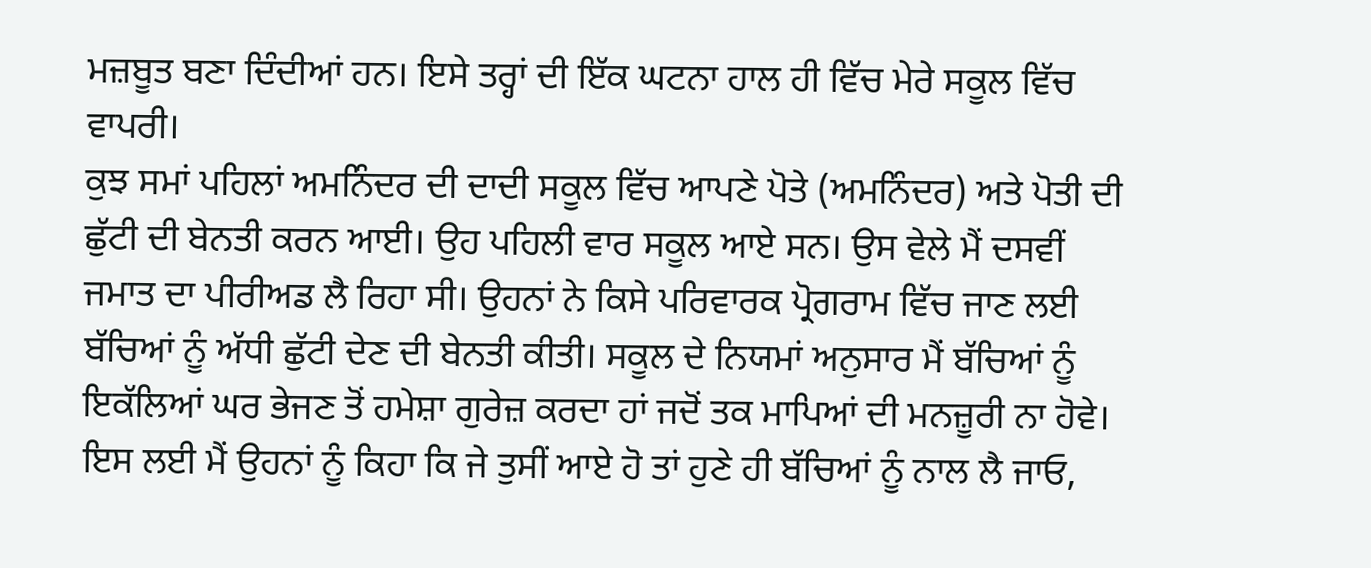ਮਜ਼ਬੂਤ ਬਣਾ ਦਿੰਦੀਆਂ ਹਨ। ਇਸੇ ਤਰ੍ਹਾਂ ਦੀ ਇੱਕ ਘਟਨਾ ਹਾਲ ਹੀ ਵਿੱਚ ਮੇਰੇ ਸਕੂਲ ਵਿੱਚ ਵਾਪਰੀ।
ਕੁਝ ਸਮਾਂ ਪਹਿਲਾਂ ਅਮਨਿੰਦਰ ਦੀ ਦਾਦੀ ਸਕੂਲ ਵਿੱਚ ਆਪਣੇ ਪੋਤੇ (ਅਮਨਿੰਦਰ) ਅਤੇ ਪੋਤੀ ਦੀ ਛੁੱਟੀ ਦੀ ਬੇਨਤੀ ਕਰਨ ਆਈ। ਉਹ ਪਹਿਲੀ ਵਾਰ ਸਕੂਲ ਆਏ ਸਨ। ਉਸ ਵੇਲੇ ਮੈਂ ਦਸਵੀਂ ਜਮਾਤ ਦਾ ਪੀਰੀਅਡ ਲੈ ਰਿਹਾ ਸੀ। ਉਹਨਾਂ ਨੇ ਕਿਸੇ ਪਰਿਵਾਰਕ ਪ੍ਰੋਗਰਾਮ ਵਿੱਚ ਜਾਣ ਲਈ ਬੱਚਿਆਂ ਨੂੰ ਅੱਧੀ ਛੁੱਟੀ ਦੇਣ ਦੀ ਬੇਨਤੀ ਕੀਤੀ। ਸਕੂਲ ਦੇ ਨਿਯਮਾਂ ਅਨੁਸਾਰ ਮੈਂ ਬੱਚਿਆਂ ਨੂੰ ਇਕੱਲਿਆਂ ਘਰ ਭੇਜਣ ਤੋਂ ਹਮੇਸ਼ਾ ਗੁਰੇਜ਼ ਕਰਦਾ ਹਾਂ ਜਦੋਂ ਤਕ ਮਾਪਿਆਂ ਦੀ ਮਨਜ਼ੂਰੀ ਨਾ ਹੋਵੇ। ਇਸ ਲਈ ਮੈਂ ਉਹਨਾਂ ਨੂੰ ਕਿਹਾ ਕਿ ਜੇ ਤੁਸੀਂ ਆਏ ਹੋ ਤਾਂ ਹੁਣੇ ਹੀ ਬੱਚਿਆਂ ਨੂੰ ਨਾਲ ਲੈ ਜਾਓ,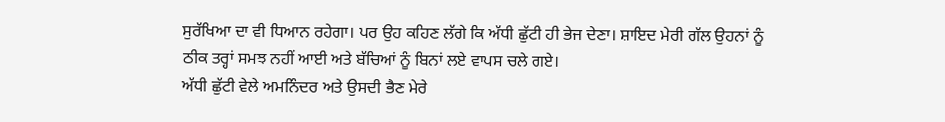ਸੁਰੱਖਿਆ ਦਾ ਵੀ ਧਿਆਨ ਰਹੇਗਾ। ਪਰ ਉਹ ਕਹਿਣ ਲੱਗੇ ਕਿ ਅੱਧੀ ਛੁੱਟੀ ਹੀ ਭੇਜ ਦੇਣਾ। ਸ਼ਾਇਦ ਮੇਰੀ ਗੱਲ ਉਹਨਾਂ ਨੂੰ ਠੀਕ ਤਰ੍ਹਾਂ ਸਮਝ ਨਹੀਂ ਆਈ ਅਤੇ ਬੱਚਿਆਂ ਨੂੰ ਬਿਨਾਂ ਲਏ ਵਾਪਸ ਚਲੇ ਗਏ।
ਅੱਧੀ ਛੁੱਟੀ ਵੇਲੇ ਅਮਨਿੰਦਰ ਅਤੇ ਉਸਦੀ ਭੈਣ ਮੇਰੇ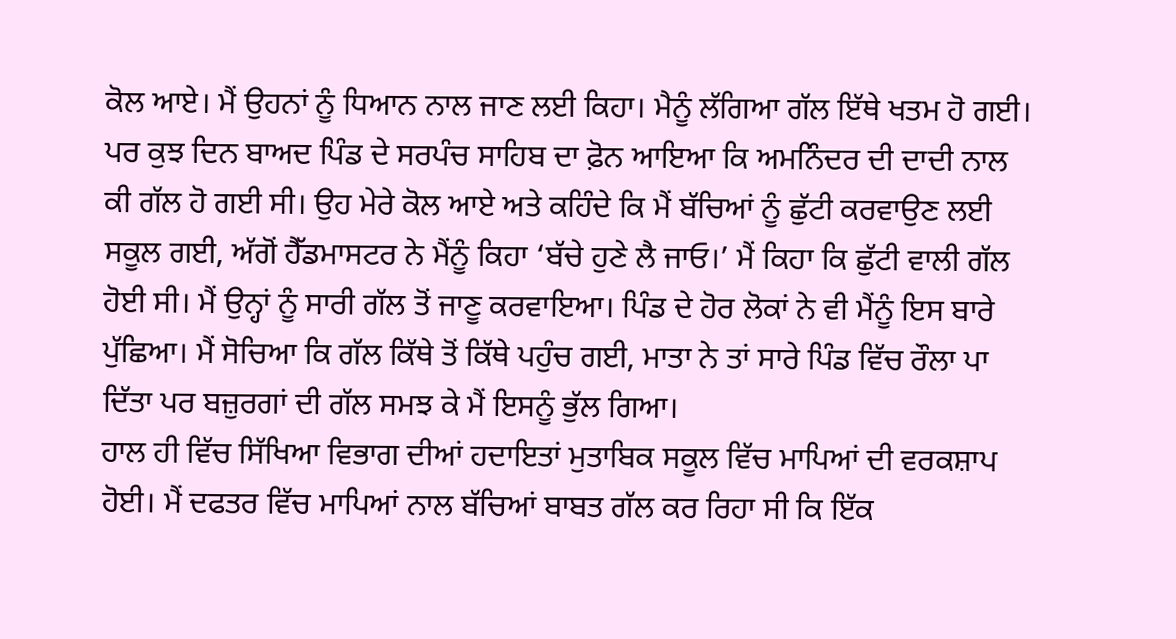ਕੋਲ ਆਏ। ਮੈਂ ਉਹਨਾਂ ਨੂੰ ਧਿਆਨ ਨਾਲ ਜਾਣ ਲਈ ਕਿਹਾ। ਮੈਨੂੰ ਲੱਗਿਆ ਗੱਲ ਇੱਥੇ ਖਤਮ ਹੋ ਗਈ। ਪਰ ਕੁਝ ਦਿਨ ਬਾਅਦ ਪਿੰਡ ਦੇ ਸਰਪੰਚ ਸਾਹਿਬ ਦਾ ਫ਼ੋਨ ਆਇਆ ਕਿ ਅਮਨਿੰਦਰ ਦੀ ਦਾਦੀ ਨਾਲ ਕੀ ਗੱਲ ਹੋ ਗਈ ਸੀ। ਉਹ ਮੇਰੇ ਕੋਲ ਆਏ ਅਤੇ ਕਹਿੰਦੇ ਕਿ ਮੈਂ ਬੱਚਿਆਂ ਨੂੰ ਛੁੱਟੀ ਕਰਵਾਉਣ ਲਈ ਸਕੂਲ ਗਈ, ਅੱਗੋਂ ਹੈੱਡਮਾਸਟਰ ਨੇ ਮੈਂਨੂੰ ਕਿਹਾ ‘ਬੱਚੇ ਹੁਣੇ ਲੈ ਜਾਓ।’ ਮੈਂ ਕਿਹਾ ਕਿ ਛੁੱਟੀ ਵਾਲੀ ਗੱਲ ਹੋਈ ਸੀ। ਮੈਂ ਉਨ੍ਹਾਂ ਨੂੰ ਸਾਰੀ ਗੱਲ ਤੋਂ ਜਾਣੂ ਕਰਵਾਇਆ। ਪਿੰਡ ਦੇ ਹੋਰ ਲੋਕਾਂ ਨੇ ਵੀ ਮੈਂਨੂੰ ਇਸ ਬਾਰੇ ਪੁੱਛਿਆ। ਮੈਂ ਸੋਚਿਆ ਕਿ ਗੱਲ ਕਿੱਥੇ ਤੋਂ ਕਿੱਥੇ ਪਹੁੰਚ ਗਈ, ਮਾਤਾ ਨੇ ਤਾਂ ਸਾਰੇ ਪਿੰਡ ਵਿੱਚ ਰੌਲਾ ਪਾ ਦਿੱਤਾ ਪਰ ਬਜ਼ੁਰਗਾਂ ਦੀ ਗੱਲ ਸਮਝ ਕੇ ਮੈਂ ਇਸਨੂੰ ਭੁੱਲ ਗਿਆ।
ਹਾਲ ਹੀ ਵਿੱਚ ਸਿੱਖਿਆ ਵਿਭਾਗ ਦੀਆਂ ਹਦਾਇਤਾਂ ਮੁਤਾਬਿਕ ਸਕੂਲ ਵਿੱਚ ਮਾਪਿਆਂ ਦੀ ਵਰਕਸ਼ਾਪ ਹੋਈ। ਮੈਂ ਦਫਤਰ ਵਿੱਚ ਮਾਪਿਆਂ ਨਾਲ ਬੱਚਿਆਂ ਬਾਬਤ ਗੱਲ ਕਰ ਰਿਹਾ ਸੀ ਕਿ ਇੱਕ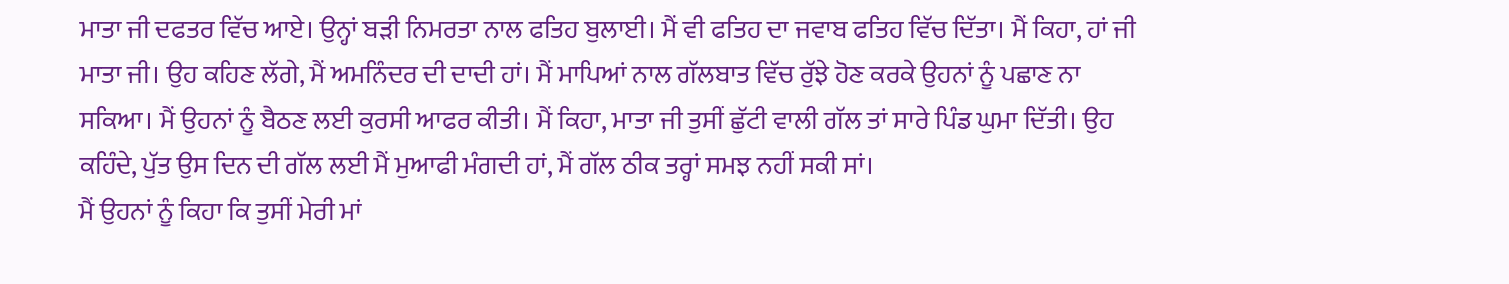ਮਾਤਾ ਜੀ ਦਫਤਰ ਵਿੱਚ ਆਏ। ਉਨ੍ਹਾਂ ਬੜੀ ਨਿਮਰਤਾ ਨਾਲ ਫਤਿਹ ਬੁਲਾਈ। ਮੈਂ ਵੀ ਫਤਿਹ ਦਾ ਜਵਾਬ ਫਤਿਹ ਵਿੱਚ ਦਿੱਤਾ। ਮੈਂ ਕਿਹਾ, ਹਾਂ ਜੀ ਮਾਤਾ ਜੀ। ਉਹ ਕਹਿਣ ਲੱਗੇ, ਮੈਂ ਅਮਨਿੰਦਰ ਦੀ ਦਾਦੀ ਹਾਂ। ਮੈਂ ਮਾਪਿਆਂ ਨਾਲ ਗੱਲਬਾਤ ਵਿੱਚ ਰੁੱਝੇ ਹੋਣ ਕਰਕੇ ਉਹਨਾਂ ਨੂੰ ਪਛਾਣ ਨਾ ਸਕਿਆ। ਮੈਂ ਉਹਨਾਂ ਨੂੰ ਬੈਠਣ ਲਈ ਕੁਰਸੀ ਆਫਰ ਕੀਤੀ। ਮੈਂ ਕਿਹਾ, ਮਾਤਾ ਜੀ ਤੁਸੀਂ ਛੁੱਟੀ ਵਾਲੀ ਗੱਲ ਤਾਂ ਸਾਰੇ ਪਿੰਡ ਘੁਮਾ ਦਿੱਤੀ। ਉਹ ਕਹਿੰਦੇ, ਪੁੱਤ ਉਸ ਦਿਨ ਦੀ ਗੱਲ ਲਈ ਮੈਂ ਮੁਆਫੀ ਮੰਗਦੀ ਹਾਂ, ਮੈਂ ਗੱਲ ਠੀਕ ਤਰ੍ਹਾਂ ਸਮਝ ਨਹੀਂ ਸਕੀ ਸਾਂ।
ਮੈਂ ਉਹਨਾਂ ਨੂੰ ਕਿਹਾ ਕਿ ਤੁਸੀਂ ਮੇਰੀ ਮਾਂ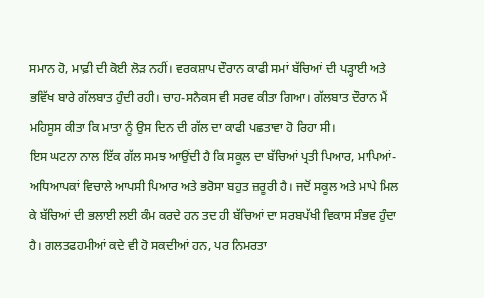ਸਮਾਨ ਹੋ, ਮਾਫ਼ੀ ਦੀ ਕੋਈ ਲੋੜ ਨਹੀਂ। ਵਰਕਸ਼ਾਪ ਦੌਰਾਨ ਕਾਫੀ ਸਮਾਂ ਬੱਚਿਆਂ ਦੀ ਪੜ੍ਹਾਈ ਅਤੇ ਭਵਿੱਖ ਬਾਰੇ ਗੱਲਬਾਤ ਹੁੰਦੀ ਰਹੀ। ਚਾਹ-ਸਨੈਕਸ ਵੀ ਸਰਵ ਕੀਤਾ ਗਿਆ। ਗੱਲਬਾਤ ਦੌਰਾਨ ਮੈਂ ਮਹਿਸੂਸ ਕੀਤਾ ਕਿ ਮਾਤਾ ਨੂੰ ਉਸ ਦਿਨ ਦੀ ਗੱਲ ਦਾ ਕਾਫੀ ਪਛਤਾਵਾ ਹੋ ਰਿਹਾ ਸੀ।
ਇਸ ਘਟਨਾ ਨਾਲ ਇੱਕ ਗੱਲ ਸਮਝ ਆਉਂਦੀ ਹੈ ਕਿ ਸਕੂਲ ਦਾ ਬੱਚਿਆਂ ਪ੍ਰਤੀ ਪਿਆਰ, ਮਾਪਿਆਂ-ਅਧਿਆਪਕਾਂ ਵਿਚਾਲੇ ਆਪਸੀ ਪਿਆਰ ਅਤੇ ਭਰੋਸਾ ਬਹੁਤ ਜ਼ਰੂਰੀ ਹੈ। ਜਦੋਂ ਸਕੂਲ ਅਤੇ ਮਾਪੇ ਮਿਲ ਕੇ ਬੱਚਿਆਂ ਦੀ ਭਲਾਈ ਲਈ ਕੰਮ ਕਰਦੇ ਹਨ ਤਦ ਹੀ ਬੱਚਿਆਂ ਦਾ ਸਰਬਪੱਖੀ ਵਿਕਾਸ ਸੰਭਵ ਹੁੰਦਾ ਹੈ। ਗਲਤਫਹਮੀਆਂ ਕਦੇ ਵੀ ਹੋ ਸਕਦੀਆਂ ਹਨ, ਪਰ ਨਿਮਰਤਾ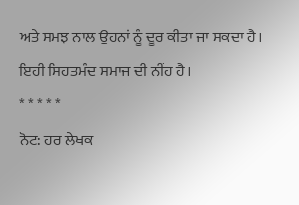ਅਤੇ ਸਮਝ ਨਾਲ ਉਹਨਾਂ ਨੂੰ ਦੂਰ ਕੀਤਾ ਜਾ ਸਕਦਾ ਹੈ। ਇਹੀ ਸਿਹਤਮੰਦ ਸਮਾਜ ਦੀ ਨੀਂਹ ਹੈ।
* * * * *
ਨੋਟ: ਹਰ ਲੇਖਕ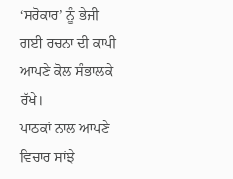‘ਸਰੋਕਾਰ’ ਨੂੰ ਭੇਜੀ ਗਈ ਰਚਨਾ ਦੀ ਕਾਪੀ ਆਪਣੇ ਕੋਲ ਸੰਭਾਲਕੇ ਰੱਖੇ।
ਪਾਠਕਾਂ ਨਾਲ ਆਪਣੇ ਵਿਚਾਰ ਸਾਂਝੇ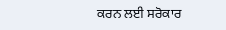ਕਰਨ ਲਈ ਸਰੋਕਾਰ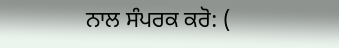ਨਾਲ ਸੰਪਰਕ ਕਰੋ: (